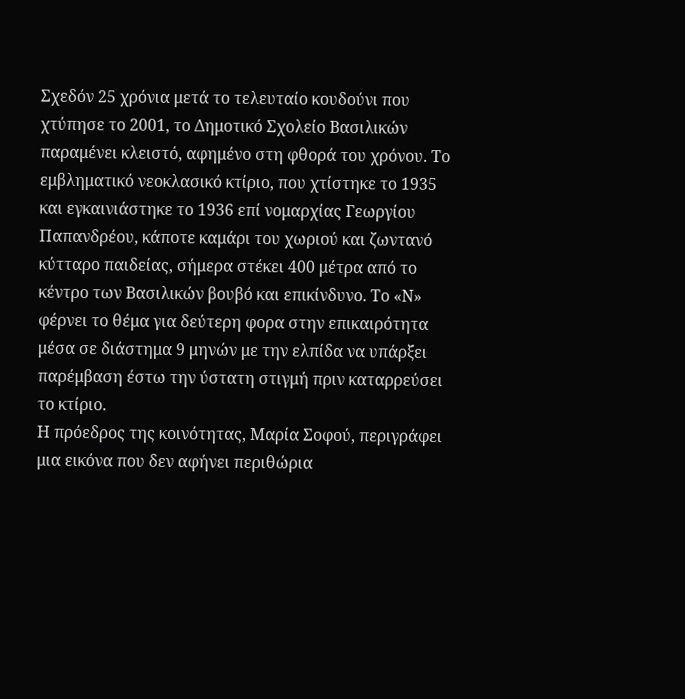Σχεδόν 25 χρόνια μετά το τελευταίο κουδούνι που χτύπησε το 2001, το Δημοτικό Σχολείο Βασιλικών παραμένει κλειστό, αφημένο στη φθορά του χρόνου. Το εμβληματικό νεοκλασικό κτίριο, που χτίστηκε το 1935 και εγκαινιάστηκε το 1936 επί νομαρχίας Γεωργίου Παπανδρέου, κάποτε καμάρι του χωριού και ζωντανό κύτταρο παιδείας, σήμερα στέκει 400 μέτρα από το κέντρο των Βασιλικών βουβό και επικίνδυνο. Το «Ν» φέρνει το θέμα για δεύτερη φορα στην επικαιρότητα μέσα σε διάστημα 9 μηνών με την ελπίδα να υπάρξει παρέμβαση έστω την ύστατη στιγμή πριν καταρρεύσει το κτίριο.
Η πρόεδρος της κοινότητας, Μαρία Σοφού, περιγράφει μια εικόνα που δεν αφήνει περιθώρια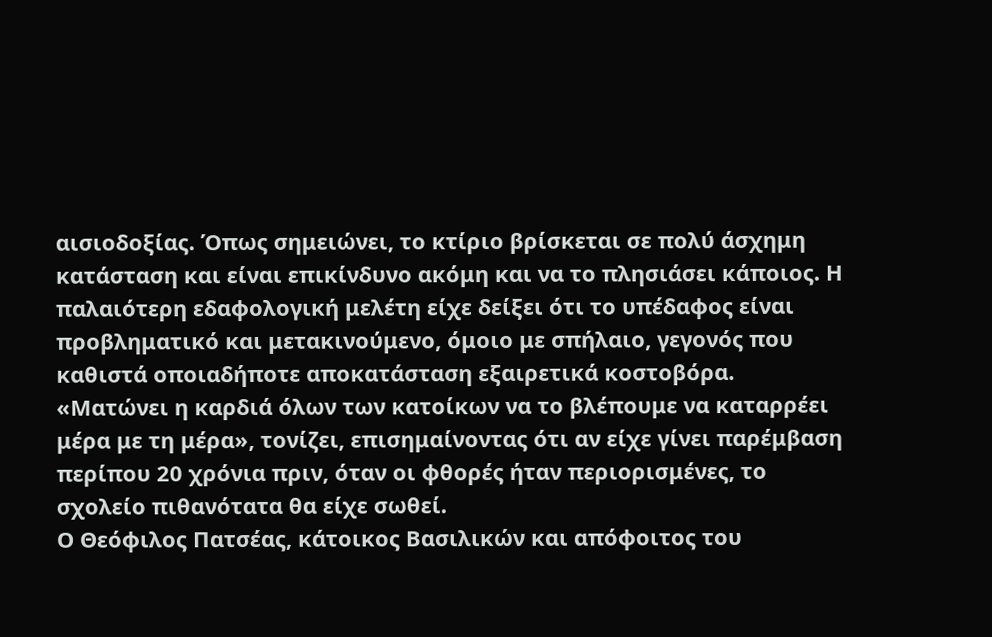αισιοδοξίας. Όπως σημειώνει, το κτίριο βρίσκεται σε πολύ άσχημη κατάσταση και είναι επικίνδυνο ακόμη και να το πλησιάσει κάποιος. Η παλαιότερη εδαφολογική μελέτη είχε δείξει ότι το υπέδαφος είναι προβληματικό και μετακινούμενο, όμοιο με σπήλαιο, γεγονός που καθιστά οποιαδήποτε αποκατάσταση εξαιρετικά κοστοβόρα. «Ματώνει η καρδιά όλων των κατοίκων να το βλέπουμε να καταρρέει μέρα με τη μέρα», τονίζει, επισημαίνοντας ότι αν είχε γίνει παρέμβαση περίπου 20 χρόνια πριν, όταν οι φθορές ήταν περιορισμένες, το σχολείο πιθανότατα θα είχε σωθεί.
Ο Θεόφιλος Πατσέας, κάτοικος Βασιλικών και απόφοιτος του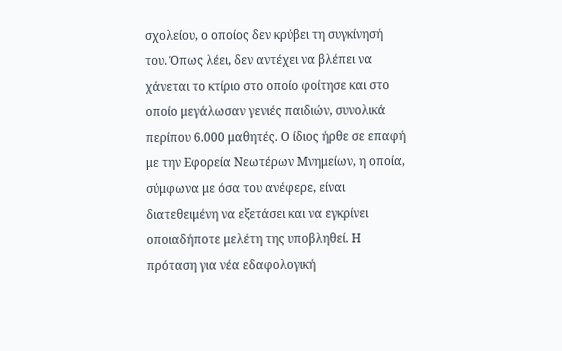σχολείου, ο οποίος δεν κρύβει τη συγκίνησή του. Όπως λέει, δεν αντέχει να βλέπει να χάνεται το κτίριο στο οποίο φοίτησε και στο οποίο μεγάλωσαν γενιές παιδιών, συνολικά περίπου 6.000 μαθητές. Ο ίδιος ήρθε σε επαφή με την Εφορεία Νεωτέρων Μνημείων, η οποία, σύμφωνα με όσα του ανέφερε, είναι διατεθειμένη να εξετάσει και να εγκρίνει οποιαδήποτε μελέτη της υποβληθεί. Η πρόταση για νέα εδαφολογική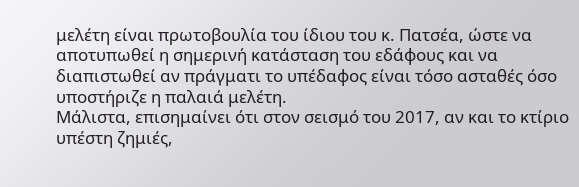μελέτη είναι πρωτοβουλία του ίδιου του κ. Πατσέα, ώστε να αποτυπωθεί η σημερινή κατάσταση του εδάφους και να διαπιστωθεί αν πράγματι το υπέδαφος είναι τόσο ασταθές όσο υποστήριζε η παλαιά μελέτη.
Μάλιστα, επισημαίνει ότι στον σεισμό του 2017, αν και το κτίριο υπέστη ζημιές,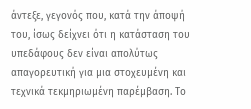άντεξε, γεγονός που, κατά την άποψή του, ίσως δείχνει ότι η κατάσταση του υπεδάφους δεν είναι απολύτως απαγορευτική για μια στοχευμένη και τεχνικά τεκμηριωμένη παρέμβαση. Το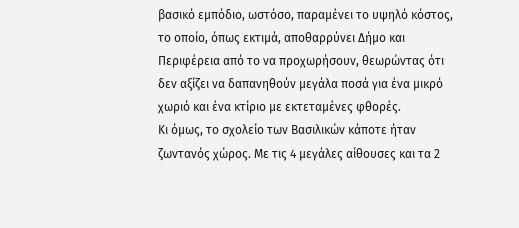βασικό εμπόδιο, ωστόσο, παραμένει το υψηλό κόστος, το οποίο, όπως εκτιμά, αποθαρρύνει Δήμο και Περιφέρεια από το να προχωρήσουν, θεωρώντας ότι δεν αξίζει να δαπανηθούν μεγάλα ποσά για ένα μικρό χωριό και ένα κτίριο με εκτεταμένες φθορές.
Κι όμως, το σχολείο των Βασιλικών κάποτε ήταν ζωντανός χώρος. Με τις 4 μεγάλες αίθουσες και τα 2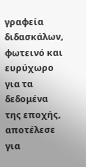γραφεία διδασκάλων, φωτεινό και ευρύχωρο για τα δεδομένα της εποχής, αποτέλεσε για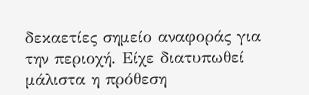δεκαετίες σημείο αναφοράς για την περιοχή. Είχε διατυπωθεί μάλιστα η πρόθεση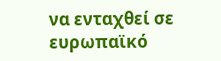να ενταχθεί σε ευρωπαϊκό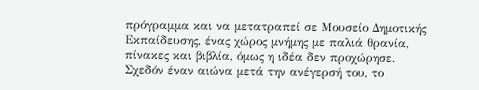πρόγραμμα και να μετατραπεί σε Μουσείο Δημοτικής Εκπαίδευσης, ένας χώρος μνήμης με παλιά θρανία, πίνακες και βιβλία, όμως η ιδέα δεν προχώρησε.
Σχεδόν έναν αιώνα μετά την ανέγερσή του, το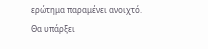ερώτημα παραμένει ανοιχτό. Θα υπάρξει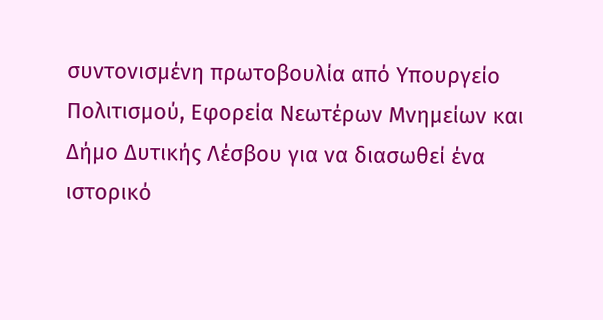συντονισμένη πρωτοβουλία από Υπουργείο Πολιτισμού, Εφορεία Νεωτέρων Μνημείων και Δήμο Δυτικής Λέσβου για να διασωθεί ένα ιστορικό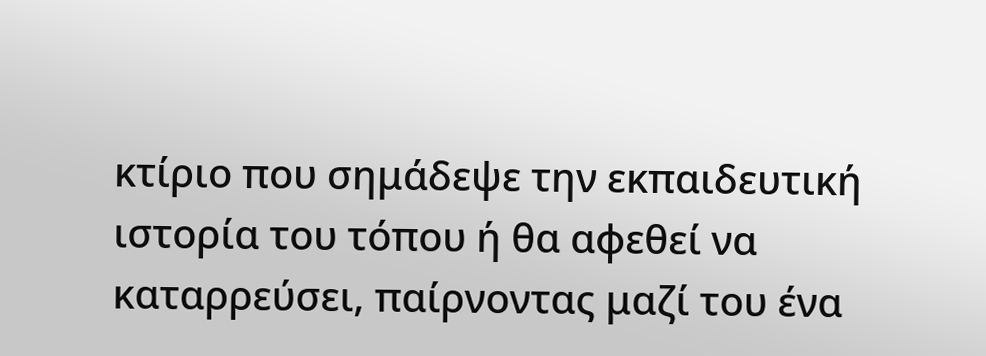κτίριο που σημάδεψε την εκπαιδευτική ιστορία του τόπου ή θα αφεθεί να καταρρεύσει, παίρνοντας μαζί του ένα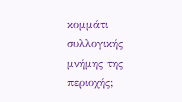κομμάτι συλλογικής μνήμης της περιοχής;